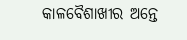କାଳବୈଶାଖୀର ଅନ୍ତେ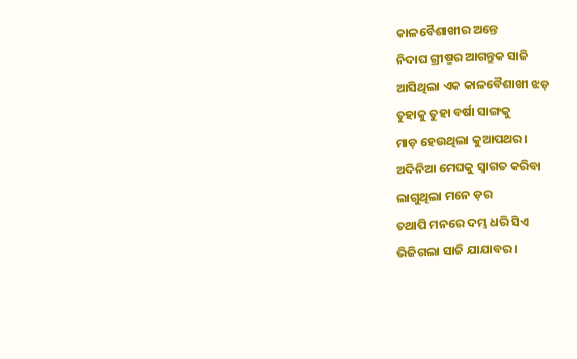କାଳବୈଶାଖୀର ଅନ୍ତେ
ନିଦାଘ ଗ୍ରୀଷ୍ମର ଆଗନ୍ତୁକ ସାଜି
ଆସିଥିଲା ଏକ କାଳବୈଶାଖୀ ଝଡ଼
ତୁହାକୁ ତୁହା ବର୍ଷା ସାଙ୍ଗକୁ
ମାଡ଼ ହେଉଥିଲା କୁଆପଥର।
ଅଦିନିଆ ମେଘକୁ ସ୍ୱାଗତ କରିବା
ଲାଗୁଥିଲା ମନେ ଡ଼ର
ତଥାପି ମନରେ ଦମ୍ଭ ଧରି ସିଏ
ଭିଜିଗଲା ସାଜି ଯାଯାବର।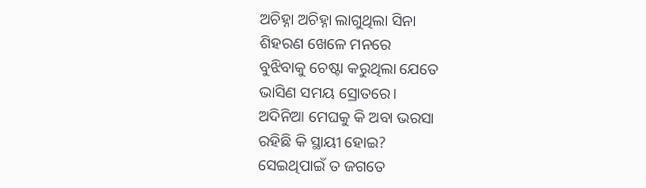ଅଚିହ୍ନା ଅଚିହ୍ନା ଲାଗୁଥିଲା ସିନା
ଶିହରଣ ଖେଳେ ମନରେ
ବୁଝିବାକୁ ଚେଷ୍ଟା କରୁଥିଲା ଯେତେ
ଭାସିଣ ସମୟ ସ୍ରୋତରେ।
ଅଦିନିଆ ମେଘକୁ କି ଅବା ଭରସା
ରହିଛି କି ସ୍ଥାୟୀ ହୋଇ?
ସେଇଥିପାଇଁ ତ ଜଗତେ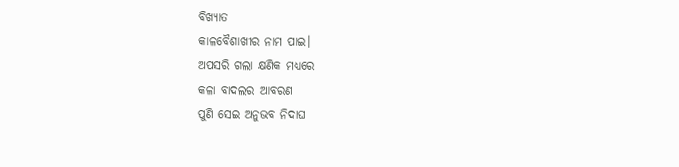ବିଖ୍ୟାତ
କାଳବୈଶାଖୀର ନାମ ପାଇ।
ଅପସରି ଗଲା କ୍ଷଣିକ ମଧ୍ୟରେ
କଳା ବାଦଲର ଆବରଣ
ପୁଣି ସେଇ ଅନୁଭବ ନିଦାଘ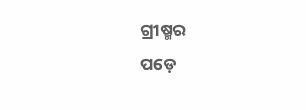ଗ୍ରୀଷ୍ମର
ପଡ଼େ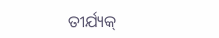ତୀର୍ଯ୍ୟକ୍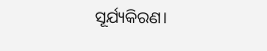ସୂର୍ଯ୍ୟକିରଣ।